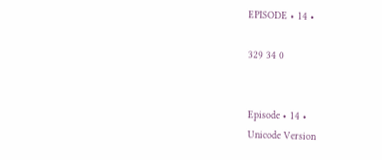EPISODE • 14 •

329 34 0


Episode • 14 •
Unicode Version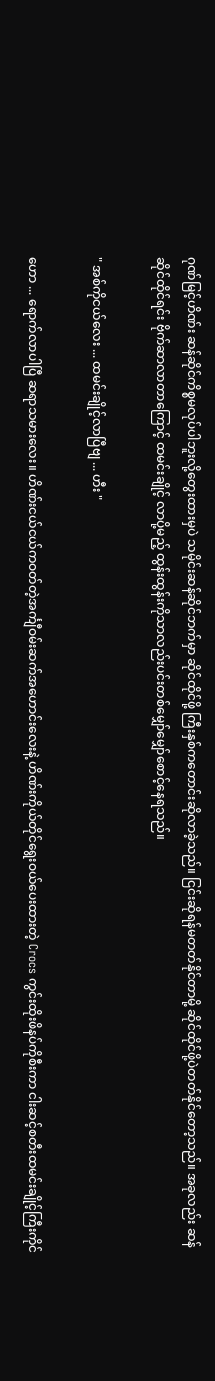ဂုဏ်မြင့်ဟိဏ်း ဆန်ဆိုင်ကိစ္စမလုပ်ပါဘူးလို့တွေးထားမှပဲ သမိုင်းဆန်ဆိုင်ဘက်မှာ ဆိုင်ထိုင်ဖို့ ကြီးနှစ်ကတောင်းဆိုလာခဲ့သည်။ ငြင်းဆိုရန်မတတ်နိုင်‌တာမို့ ဆိုင်ထိုင်ဖို့ပဲတတ်နိုင်တော့သည်။ အခုလည်း ဆန်ဆိုင်ထိုင်ရင်း ဗိုက်ဆာလာတာကြောင့် ထမင်းချိုင့် လာပို့မည့် ထွန်းထွန်းကိုသာလည်းပင်းတစ်မျှော်မျှော်စောင့်နေရသည်။

" အစ်ကိုငယ်လေး ... ထမင်းချိုင့်လာပြီဗျ ... ဟီး "

ဟော ... ရောက်လာပါပြီ ဆရာသမားလေး။ ဟိဏ်းငယ်ငယ်ကဝတ်တဲ့အင်္ကျီဝမ်းဆက်အဟောင်းလေးနဲ့ ဟိဏ်းကိုယ်တိုင်ရွေးဝယ်ပေးထားတဲ့ Crocs ကွင်းထိုးဖိနပ်ကိုစီးကာ ငါးဆင့်စတီးထမင်းချိုင့်ကြီးကိုင်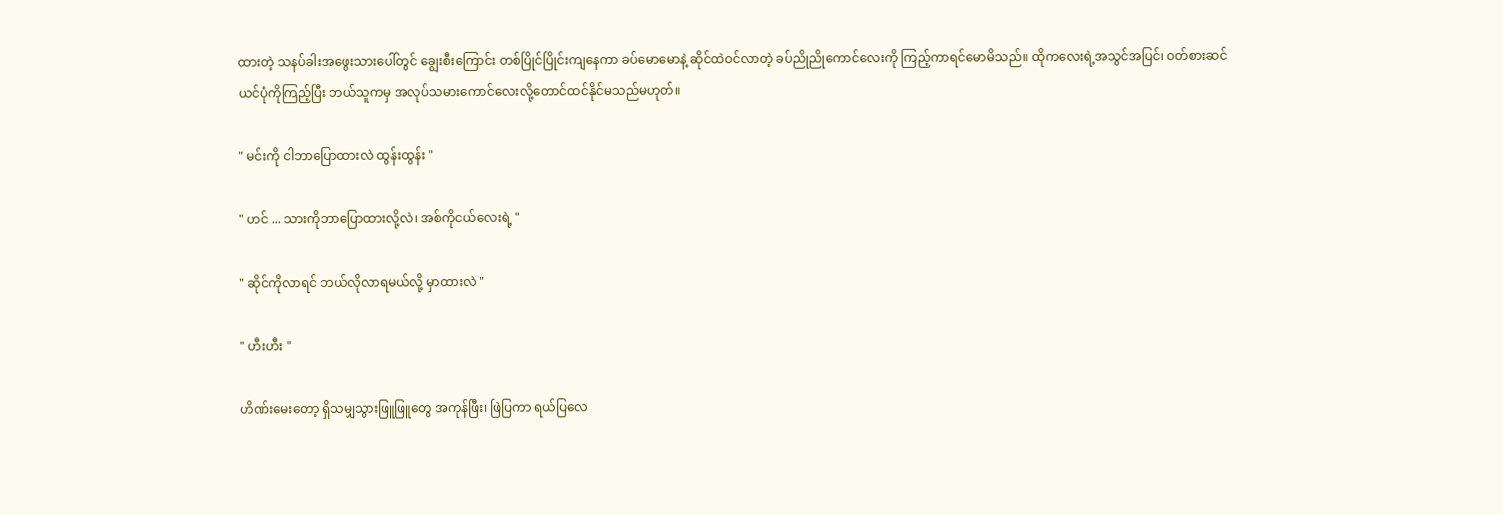ထားတဲ့ သနပ်ခါးအဖွေးသားပေါ်တွင် ချွေးစီးကြောင်း တစ်ပြိုင်ပြိုင်းကျနေကာ ခပ်မောမောနဲ့ ဆိုင်ထဲဝင်လာတဲ့ ခပ်ညိုညိုကောင်လေးကို ကြည့်ကာရင်မောမိသည်။ ထိုကလေးရဲ့အသွင်အပြင်၊ ဝတ်စားဆင်ယင်ပုံကိုကြည့်ပြီး ဘယ်သူကမှ အလုပ်သမားကောင်လေးလို့တောင်ထင်နိုင်မသည်မဟုတ်။

" မင်းကို ငါဘာပြောထားလဲ ‌ထွန်းထွန်း "

" ဟင် ... သားကိုဘာပြောထားလို့လဲ၊ အစ်ကိုငယ်လေးရဲ့ "

" ဆိုင်ကိုလာရင် ဘယ်လိုလာရမယ်လို့ မှာထားလဲ "

" ဟီးဟီး "

ဟိဏ်းမေးတော့ ရှိသမျှသွားဖြူဖြူတွေ အကုန်ဖြီး၊ ဖြဲပြကာ ရယ်ပြလေ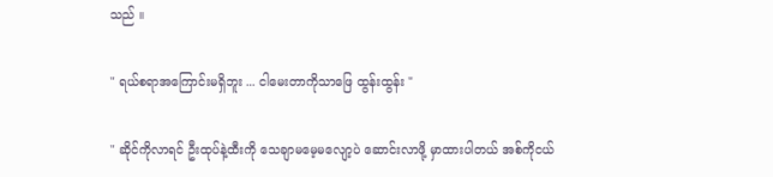သည် ။

" ရယ်စရာအကြောင်းမရှိဘူး ... ငါမေးတာကိုသာဖြေ ထွန်းထွန်း "

" ဆိုင်ကိုလာရင် ဦးထုပ်နဲ့ထီးကို သေချာ‌မမေ့မလျော့ပဲ ဆောင်းလာဖို့ မှာထားပါတယ် အစ်ကိုငယ်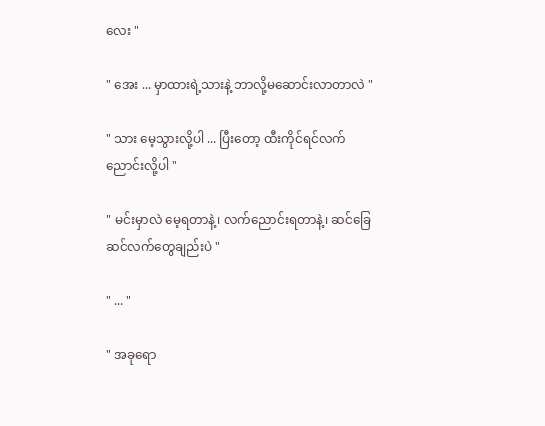လေး "

" အေး ... မှာထားရဲ့သားနဲ့ ဘာလို့မဆောင်းလာတာလဲ "

" သား မေ့သွားလို့ပါ ... ပြီးတော့ ထီးကိုင်ရင်လက်ညောင်းလို့ပါ "

" မင်းမှာလဲ မေ့ရတာနဲ့၊ လက်ညောင်းရတာနဲ့၊ ဆင်ခြေဆင်လက်တွေချည်းပဲ "

" ... "

" အခုရော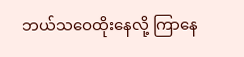ဘယ်သဝေထိုးနေလို့ ကြာနေ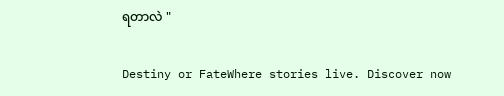ရတာလဲ "

Destiny or FateWhere stories live. Discover now